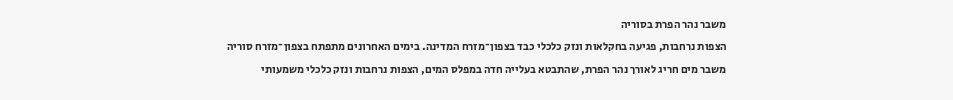משבר נהר הפרת בסוריה
הצפות נרחבות, פגיעה בחקלאות ונזק כלכלי כבד בצפון־מזרח המדינה. בימים האחרונים מתפתח בצפון־מזרח סוריה משבר מים חריג לאורך נהר הפרת, שהתבטא בעלייה חדה במפלס המים, הצפות נרחבות ונזק כלכלי משמעותי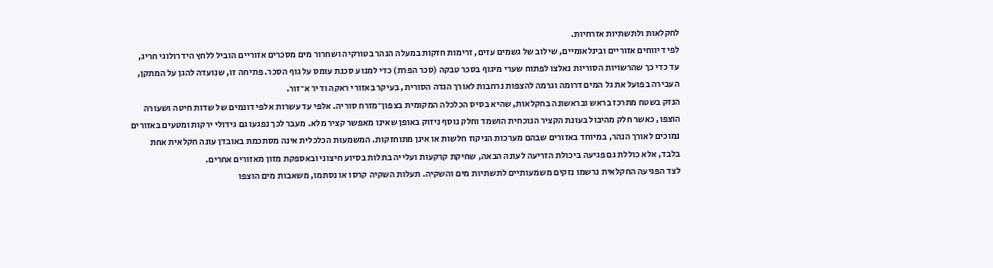לחקלאות ולתשתיות אזרחיות.
לפי דיווחים אזוריים ובינלאומיים, שילוב של גשמים עזים, זרימות חזקות במעלה הנהר בטורקיה ושחרור מים מסכרים אזוריים הוביל ללחץ הידרולוגי חריג, עד כדי כך שהרשויות הסוריות נאלצו לפתוח שערי מיגוף בסכר טבקה (סכר הפרת) כדי למנוע סכנת עומס על גוף הסכר. פתיחה זו, שנועדה להגן על המתקן, העבירה בפועל את גל המים דרומה וגרמה להצפות נרחבות לאורך הגדה הסורית, בעיקר באזורי ראקה ודיר א־זור.
הנזק בשטח מתרכז בראש ובראשונה בחקלאות, שהיא בסיס הכלכלה המקומית בצפון־מזרח סוריה. אלפי עד עשרות אלפי דונמים של שדות חיטה ושעורה הוצפו, כאשר חלק מהיבול בעונת הקציר הנוכחית הושמד וחלק נוסף ניזוק באופן שאינו מאפשר קציר מלא. מעבר לכך נפגעו גם גידולי ירקות ומטעים באזורים נמוכים לאורך הנהר, במיוחד באזורים שבהם מערכות הניקוז חלשות או אינן מתוחזקות. המשמעות הכלכלית אינה מסתכמת באובדן עונה חקלאית אחת בלבד, אלא כוללת גם פגיעה ביכולת הזריעה לעונה הבאה, שחיקת קרקעות ועלייה בתלות בסיוע חיצוני ובאספקת מזון מאזורים אחרים.
לצד הפגיעה החקלאית נרשמו נזקים משמעותיים לתשתיות מים והשקיה. תעלות השקיה קרסו או נסתמו, משאבות מים הוצפו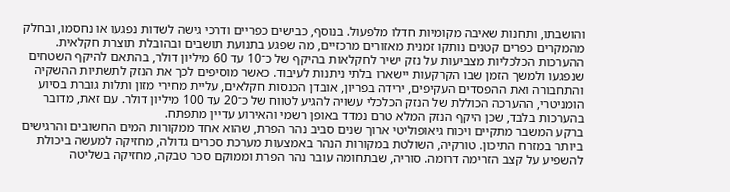והושבתו, ותחנות שאיבה מקומיות חדלו מלפעול. בנוסף, כבישים כפריים ודרכי גישה לשדות נפגעו או נחסמו, ובחלק מהמקרים כפרים קטנים נותקו זמנית מאזורים מרכזיים, מה שפגע בתנועת תושבים ובהובלת תוצרת חקלאית.
ההערכות הכלכליות מצביעות על נזק ישיר לחקלאות בהיקף של כ־10 עד 60 מיליון דולר, בהתאם להיקף השטחים שנפגעו ולמשך הזמן שבו הקרקעות יישארו בלתי ניתנות לעיבוד. כאשר מוסיפים לכך את הנזק לתשתיות ההשקיה והתחבורה ואת ההפסדים העקיפים, ירידה בפריון, אובדן הכנסות חקלאים, עליית מחירי מזון ותלות גוברת בסיוע הומניטרי, ההערכה הכוללת של הנזק הכלכלי עשויה להגיע לטווח של כ־20 עד 100 מיליון דולר. עם זאת, מדובר בהערכות בלבד, שכן היקף הנזק המלא טרם נמדד באופן רשמי והאירוע עדיין מתפתח.
ברקע המשבר מתקיים ויכוח גיאופוליטי ארוך שנים סביב נהר הפרת, שהוא אחד ממקורות המים החשובים והרגישים ביותר במזרח התיכון. טורקיה, השולטת במקורות הנהר באמצעות מערכת סכרים גדולה, מחזיקה למעשה ביכולת להשפיע על קצב הזרימה דרומה. סוריה, שבתחומה עובר נהר הפרת וממוקם סכר טבקה, מחזיקה בשליטה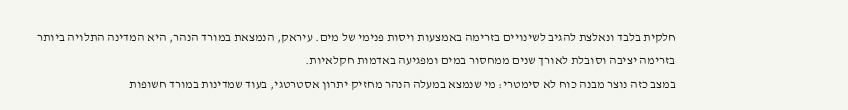חלקית בלבד ונאלצת להגיב לשינויים בזרימה באמצעות ויסות פנימי של מים. עיראק, הנמצאת במורד הנהר, היא המדינה התלויה ביותר בזרימה יציבה וסובלת לאורך שנים ממחסור במים ומפגיעה באדמות חקלאיות.
במצב כזה נוצר מבנה כוח לא סימטרי: מי שנמצא במעלה הנהר מחזיק יתרון אסטרטגי, בעוד שמדינות במורד חשופות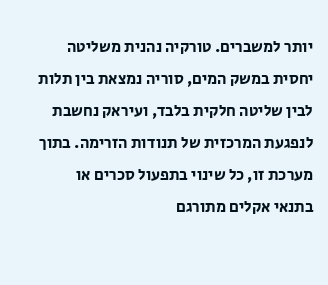יותר למשברים. טורקיה נהנית משליטה יחסית במשק המים, סוריה נמצאת בין תלות לבין שליטה חלקית בלבד, ועיראק נחשבת לנפגעת המרכזית של תנודות הזרימה. בתוך מערכת זו, כל שינוי בתפעול סכרים או בתנאי אקלים מתורגם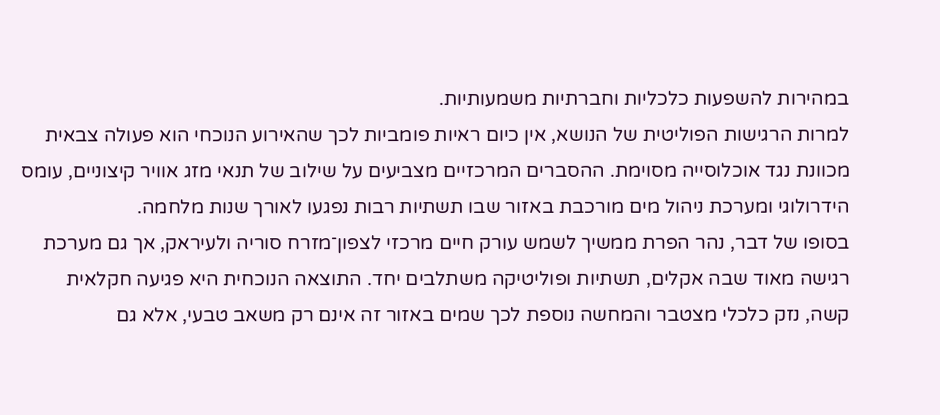במהירות להשפעות כלכליות וחברתיות משמעותיות.
למרות הרגישות הפוליטית של הנושא, אין כיום ראיות פומביות לכך שהאירוע הנוכחי הוא פעולה צבאית מכוונת נגד אוכלוסייה מסוימת. ההסברים המרכזיים מצביעים על שילוב של תנאי מזג אוויר קיצוניים, עומס הידרולוגי ומערכת ניהול מים מורכבת באזור שבו תשתיות רבות נפגעו לאורך שנות מלחמה.
בסופו של דבר, נהר הפרת ממשיך לשמש עורק חיים מרכזי לצפון־מזרח סוריה ולעיראק, אך גם מערכת רגישה מאוד שבה אקלים, תשתיות ופוליטיקה משתלבים יחד. התוצאה הנוכחית היא פגיעה חקלאית קשה, נזק כלכלי מצטבר והמחשה נוספת לכך שמים באזור זה אינם רק משאב טבעי, אלא גם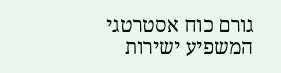גורם כוח אסטרטגי המשפיע ישירות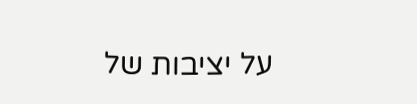על יציבות של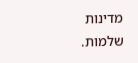מדינות שלמות.